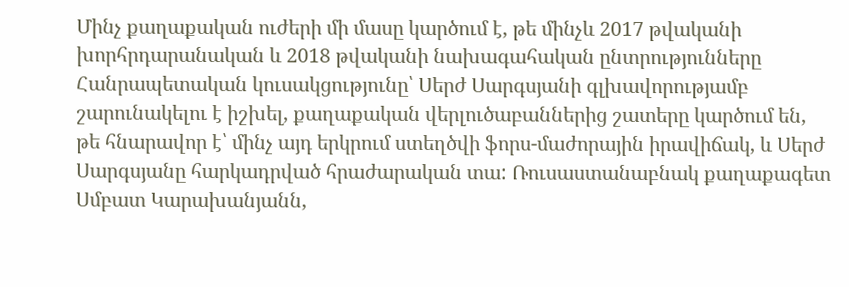Մինչ քաղաքական ուժերի մի մասը կարծում է, թե մինչև 2017 թվականի խորհրդարանական և 2018 թվականի նախագահական ընտրությունները Հանրապետական կուսակցությունը՝ Սերժ Սարգսյանի գլխավորությամբ շարունակելու է իշխել, քաղաքական վերլուծաբաններից շատերը կարծում են, թե հնարավոր է՝ մինչ այդ երկրում ստեղծվի ֆորս-մաժորային իրավիճակ, և Սերժ Սարգսյանը հարկադրված հրաժարական տա: Ռուսաստանաբնակ քաղաքագետ Սմբատ Կարախանյանն,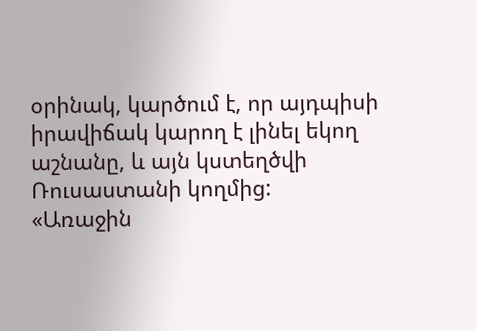օրինակ, կարծում է, որ այդպիսի իրավիճակ կարող է լինել եկող աշնանը, և այն կստեղծվի Ռուսաստանի կողմից:
«Առաջին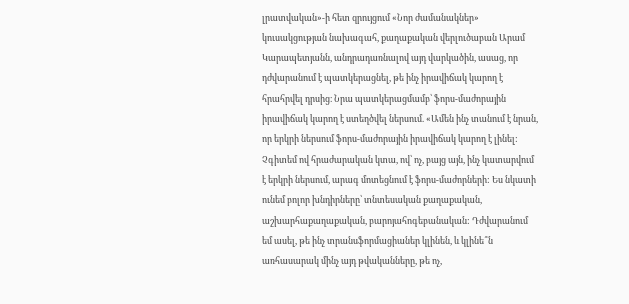լրատվական»-ի հետ զրույցում «Նոր ժամանակներ» կուսակցության նախագահ, քաղաքական վերլուծաբան Արամ Կարապետյանն, անդրադառնալով այդ վարկածին, ասաց, որ դժվարանում է պատկերացնել, թե ինչ իրավիճակ կարող է հրահրվել դրսից։ Նրա պատկերացմամբ՝ ֆորս-մաժորային իրավիճակ կարող է ստեղծվել ներսում. «Ամեն ինչ տանում է նրան, որ երկրի ներսում ֆորս-մաժորային իրավիճակ կարող է լինել: Չգիտեմ ով հրաժարական կտա, ով՝ ոչ, բայց այն, ինչ կատարվում է երկրի ներսում, արագ մոտեցնում է ֆորս-մաժորների: Ես նկատի ունեմ բոլոր խնդիրները՝ տնտեսական քաղաքական, աշխարհաքաղաքական, բարոյահոգեբանական: Դժվարանում եմ ասել, թե ինչ տրանսֆորմացիաներ կլինեն, և կլինե՞ն առհասարակ մինչ այդ թվականները, թե ոչ,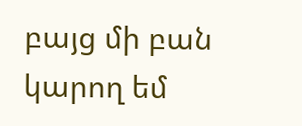բայց մի բան կարող եմ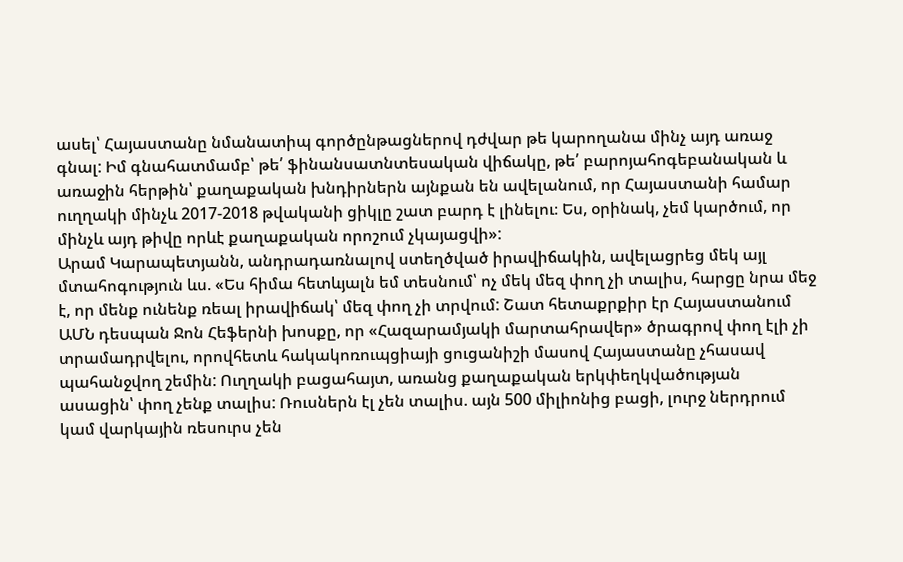ասել՝ Հայաստանը նմանատիպ գործընթացներով դժվար թե կարողանա մինչ այդ առաջ գնալ: Իմ գնահատմամբ՝ թե՛ ֆինանսատնտեսական վիճակը, թե՛ բարոյահոգեբանական և առաջին հերթին՝ քաղաքական խնդիրներն այնքան են ավելանում, որ Հայաստանի համար ուղղակի մինչև 2017-2018 թվականի ցիկլը շատ բարդ է լինելու։ Ես, օրինակ, չեմ կարծում, որ մինչև այդ թիվը որևէ քաղաքական որոշում չկայացվի»:
Արամ Կարապետյանն, անդրադառնալով ստեղծված իրավիճակին, ավելացրեց մեկ այլ մտահոգություն ևս. «Ես հիմա հետևյալն եմ տեսնում՝ ոչ մեկ մեզ փող չի տալիս, հարցը նրա մեջ է, որ մենք ունենք ռեալ իրավիճակ՝ մեզ փող չի տրվում: Շատ հետաքրքիր էր Հայաստանում ԱՄՆ դեսպան Ջոն Հեֆերնի խոսքը, որ «Հազարամյակի մարտահրավեր» ծրագրով փող էլի չի տրամադրվելու, որովհետև հակակոռուպցիայի ցուցանիշի մասով Հայաստանը չհասավ պահանջվող շեմին: Ուղղակի բացահայտ, առանց քաղաքական երկփեղկվածության ասացին՝ փող չենք տալիս: Ռուսներն էլ չեն տալիս. այն 500 միլիոնից բացի, լուրջ ներդրում կամ վարկային ռեսուրս չեն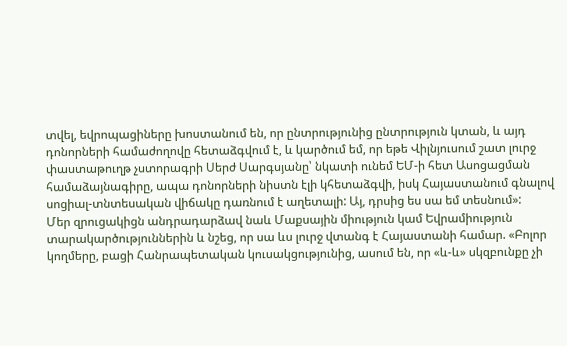տվել, եվրոպացիները խոստանում են, որ ընտրությունից ընտրություն կտան, և այդ դոնորների համաժողովը հետաձգվում է, և կարծում եմ, որ եթե Վիլնյուսում շատ լուրջ փաստաթուղթ չստորագրի Սերժ Սարգսյանը՝ նկատի ունեմ ԵՄ-ի հետ Ասոցացման համաձայնագիրը, ապա դոնորների նիստն էլի կհետաձգվի, իսկ Հայաստանում գնալով սոցիալ-տնտեսական վիճակը դառնում է աղետալի: Այ, դրսից ես սա եմ տեսնում»:
Մեր զրուցակիցն անդրադարձավ նաև Մաքսային միություն կամ Եվրամիություն տարակարծություններին և նշեց, որ սա ևս լուրջ վտանգ է Հայաստանի համար. «Բոլոր կողմերը, բացի Հանրապետական կուսակցությունից, ասում են, որ «և-և» սկզբունքը չի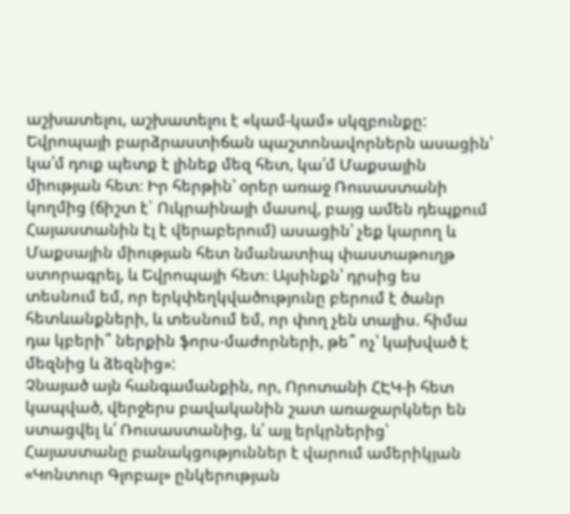աշխատելու, աշխատելու է «կամ-կամ» սկզբունքը: Եվրոպայի բարձրաստիճան պաշտոնավորներն ասացին՝ կա՛մ դուք պետք է լինեք մեզ հետ, կա՛մ Մաքսային միության հետ։ Իր հերթին՝ օրեր առաջ Ռուսաստանի կողմից (ճիշտ է` Ուկրաինայի մասով, բայց ամեն դեպքում Հայաստանին էլ է վերաբերում) ասացին՝ չեք կարող և Մաքսային միության հետ նմանատիպ փաստաթուղթ ստորագրել, և Եվրոպայի հետ։ Այսինքն՝ դրսից ես տեսնում եմ, որ երկփեղկվածությունը բերում է ծանր հետևանքների, և տեսնում եմ, որ փող չեն տալիս. հիմա դա կբերի՞ ներքին ֆորս-մաժորների, թե՞ ոչ՝ կախված է մեզնից և ձեզնից»:
Չնայած այն հանգամանքին, որ, Որոտանի ՀԷԿ-ի հետ կապված, վերջերս բավականին շատ առաջարկներ են ստացվել և՛ Ռուսաստանից, և՛ այլ երկրներից՝ Հայաստանը բանակցություններ է վարում ամերիկյան «Կոնտուր Գլոբալ» ընկերության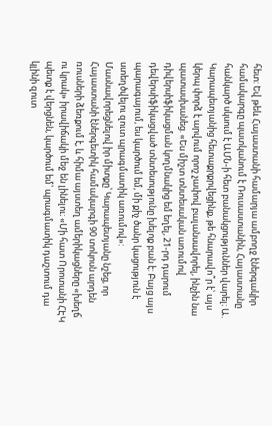հետ: Եվ թեև Հայաստանի համարյա ամբողջ էներգակիր համակարգը պատկանում է Ռուսաստանին, Հայաստանը հանկարծ սկսում է ԱՄՆ-ի հետ բանակցություններ վարել։ Ա. Կարապետյանից հետաքրքրվեցինք, թե հնարավո՞ր է՝ այս կերպ փորձ է արվում որոշ չափով բալանսավորել, ինչին նա պատասխանեց. «Ես միշտ տնտեսական առումով դիվերսիֆիկացման կողմնակից եմ եղել, 21-րդ դարում դեվերսիֆիկացված տնտեսությունը խելոք բան է: Բայց այս պարագայում, ես կարծում եմ, մի քիչ ծանր կացություն է ստեղծվելու զուտ պրագմատիկ առումով»:
Մասնավորեցնելով իր միտքը՝ Կարապետյանը նշեց, որ Հայաստանի էներգետիկ համակարգի 90 տոկոսն արդեն ռուսների ձեռքում է, և հիմա այստեղ ամերիկացները «խեղճ ու կրակ» իրավիճակի մեջ են լինելու։ «Մի հատ Որոտանի ՀԷԿ պետք է վերցնեն, կարծում եմ՝ պրագմատիկ դաշտում դա կլինի զուտ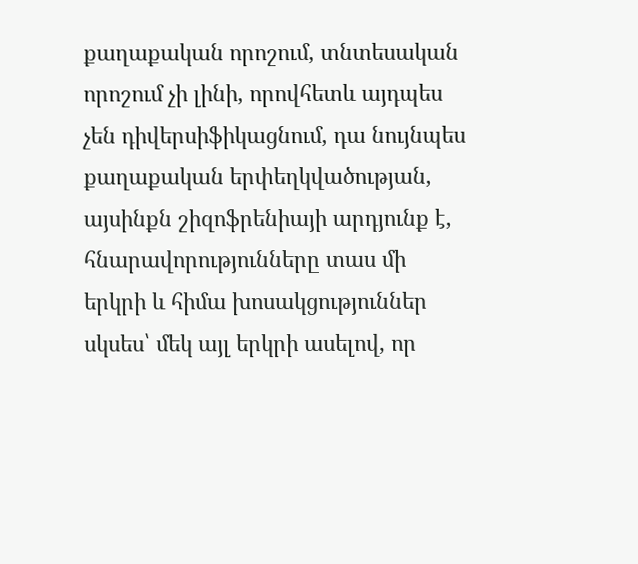քաղաքական որոշում, տնտեսական որոշում չի լինի, որովհետև այդպես չեն դիվերսիֆիկացնում, դա նույնպես քաղաքական երփեղկվածության, այսինքն շիզոֆրենիայի արդյունք է, հնարավորությունները տաս մի երկրի և հիմա խոսակցություններ սկսես՝ մեկ այլ երկրի ասելով, որ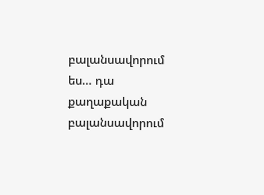բալանսավորում ես… դա քաղաքական բալանսավորում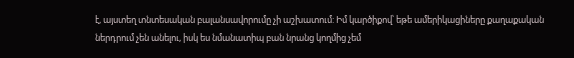է, այստեղ տնտեսական բալանսավորումը չի աշխատում: Իմ կարծիքով՝ եթե ամերիկացիները քաղաքական ներդրում չեն անելու, իսկ ես նմանատիպ բան նրանց կողմից չեմ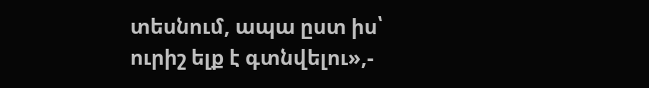տեսնում, ապա ըստ իս՝ ուրիշ ելք է գտնվելու»,-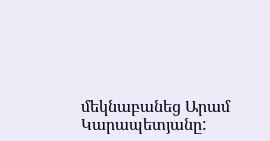մեկնաբանեց Արամ Կարապետյանը: